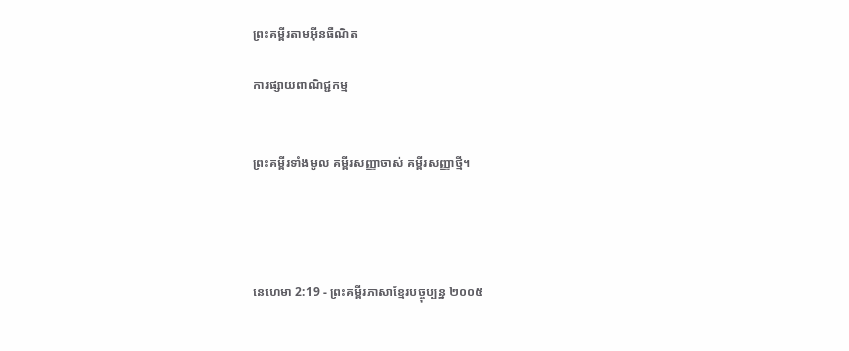ព្រះគម្ពីរតាមអ៊ីនធឺណិត

ការផ្សាយពាណិជ្ជកម្ម


ព្រះគម្ពីរទាំងមូល គម្ពីរសញ្ញាចាស់ គម្ពីរសញ្ញាថ្មី។




នេហេមា 2:19 - ព្រះគម្ពីរភាសាខ្មែរបច្ចុប្បន្ន ២០០៥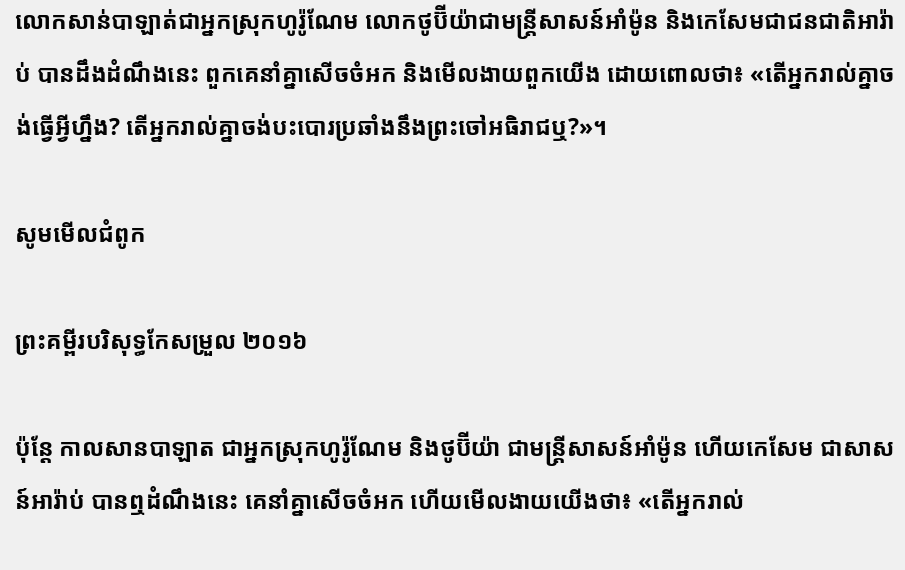លោកសាន់បា‌ឡាត់ជាអ្នកស្រុកហូរ៉ូ‌ណែម លោកថូប៊ី‌យ៉ាជាមន្ត្រីសាសន៍អាំម៉ូន និងកេសែមជាជន‌ជាតិអារ៉ាប់ បានដឹងដំណឹងនេះ ពួកគេនាំគ្នាសើចចំអក និងមើល‌ងាយពួកយើង ដោយពោលថា៖ «តើអ្នករាល់គ្នាចង់ធ្វើអ្វីហ្នឹង? តើអ្នករាល់គ្នាចង់បះ‌បោរប្រឆាំងនឹងព្រះចៅអធិរាជឬ?»។

សូមមើលជំពូក

ព្រះគម្ពីរបរិសុទ្ធកែសម្រួល ២០១៦

ប៉ុន្ដែ កាលសាន‌បាឡាត ជាអ្នកស្រុកហូរ៉ូ‌ណែម និងថូប៊ីយ៉ា ជាមន្ត្រីសាសន៍អាំម៉ូន ហើយកេសែម ជាសាសន៍អារ៉ាប់ បានឮដំណឹងនេះ គេនាំគ្នាសើចចំអក ហើយមើលងាយយើងថា៖ «តើអ្នករាល់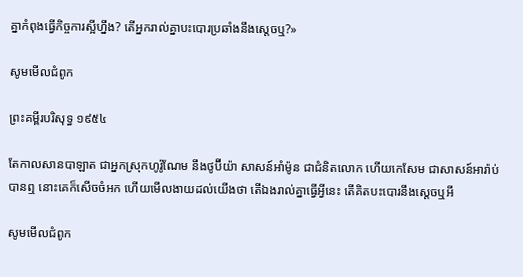គ្នាកំពុងធ្វើកិច្ចការស្អីហ្នឹង? តើអ្នករាល់គ្នាបះ‌បោរប្រឆាំងនឹងស្តេចឬ?»

សូមមើលជំពូក

ព្រះគម្ពីរបរិសុទ្ធ ១៩៥៤

តែកាលសាន‌បា‌ឡាត ជាអ្នកស្រុកហូរ៉ូ‌ណែម នឹងថូប៊ីយ៉ា សាសន៍អាំម៉ូន ជាជំនិតលោក ហើយកេសែម ជាសាសន៍អារ៉ាប់ បានឮ នោះគេក៏សើចចំអក ហើយមើល‌ងាយដល់យើងថា តើឯងរាល់គ្នាធ្វើអ្វីនេះ តើគិតបះ‌បោរនឹងស្តេចឬអី

សូមមើលជំពូក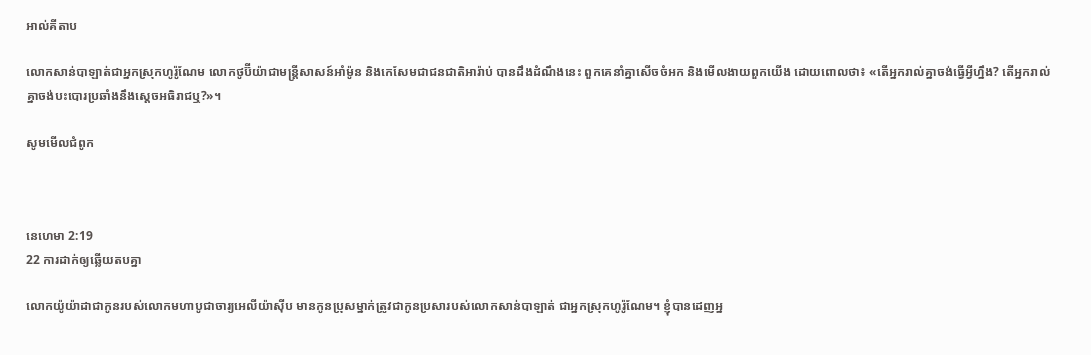អាល់គីតាប

លោកសាន់បា‌ឡាត់ជាអ្នកស្រុកហូរ៉ូ‌ណែម លោកថូប៊ី‌យ៉ាជាមន្ត្រីសាសន៍អាំម៉ូន និងកេសែមជាជន‌ជាតិអារ៉ាប់ បានដឹងដំណឹងនេះ ពួកគេនាំគ្នាសើចចំអក និងមើល‌ងាយពួកយើង ដោយពោលថា៖ «តើអ្នករាល់គ្នាចង់ធ្វើអ្វីហ្នឹង? តើអ្នករាល់គ្នាចង់បះ‌បោរប្រឆាំងនឹងស្តេចអធិរាជឬ?»។

សូមមើលជំពូក



នេហេមា 2:19
22 ការដាក់ឲ្យឆ្លើយតបគ្នា

លោកយ៉ូយ៉ា‌ដាជាកូនរបស់លោកមហាបូជា‌ចារ្យអេលីយ៉ាស៊ីប មានកូនប្រុសម្នាក់ត្រូវជាកូនប្រសារបស់លោកសាន់បា‌ឡាត់ ជាអ្នកស្រុកហូរ៉ូ‌ណែម។ ខ្ញុំបានដេញអ្ន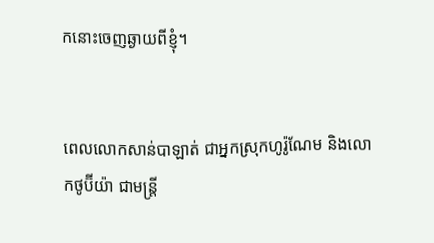កនោះចេញឆ្ងាយពីខ្ញុំ។


ពេលលោកសាន់បា‌ឡាត់ ជាអ្នកស្រុកហូរ៉ូ‌ណែម និងលោកថូប៊ី‌យ៉ា ជាមន្ត្រី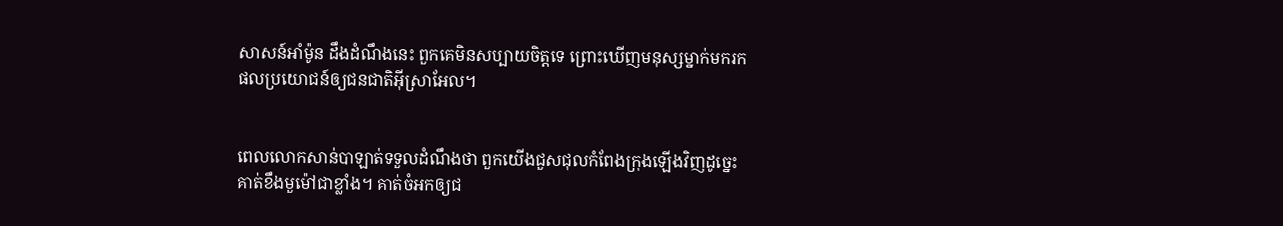សាសន៍អាំម៉ូន ដឹងដំណឹងនេះ ពួកគេមិនសប្បាយចិត្តទេ ព្រោះឃើញមនុស្សម្នាក់មករកផលប្រយោជន៍ឲ្យជន‌ជាតិអ៊ីស្រា‌អែល។


ពេលលោកសាន់បា‌ឡាត់ទទួលដំណឹងថា ពួកយើងជួស‌ជុលកំពែងក្រុងឡើងវិញដូច្នេះ គាត់ខឹងមួ‌ម៉ៅជាខ្លាំង។ គាត់ចំអកឲ្យជ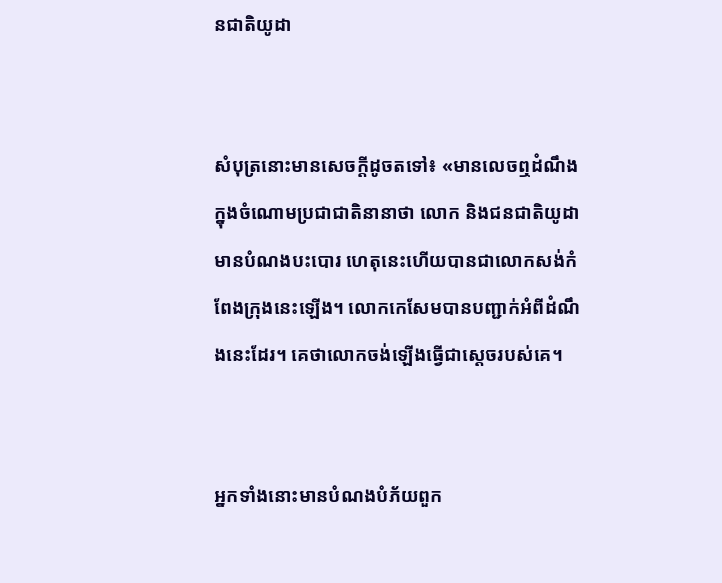ន‌ជាតិយូដា


សំបុត្រនោះមានសេចក្ដីដូចតទៅ៖ «មានលេចឮដំណឹងក្នុងចំណោមប្រជា‌ជាតិនានាថា លោក និងជន‌ជាតិយូដាមានបំណងបះ‌បោរ ហេតុនេះហើយបានជាលោកសង់កំពែងក្រុងនេះឡើង។ លោកកេសែមបានបញ្ជាក់អំពីដំណឹងនេះដែរ។ គេថាលោកចង់ឡើងធ្វើជាស្ដេចរបស់គេ។


អ្នកទាំងនោះមានបំណងបំភ័យពួក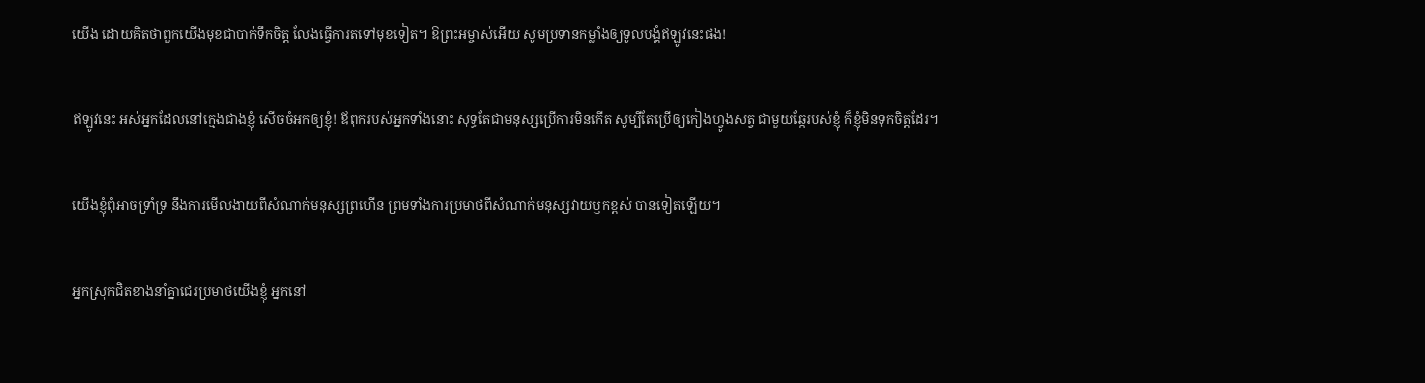យើង ដោយគិតថាពួកយើងមុខជាបាក់ទឹកចិត្ត លែងធ្វើការតទៅមុខទៀត។ ឱព្រះ‌អម្ចាស់អើយ សូមប្រទានកម្លាំងឲ្យទូលបង្គំឥឡូវនេះផង!


ឥឡូវនេះ អស់អ្នកដែលនៅក្មេងជាងខ្ញុំ សើចចំអកឲ្យខ្ញុំ! ឪពុករបស់អ្នកទាំងនោះ សុទ្ធតែជាមនុស្សប្រើការមិនកើត សូម្បីតែប្រើឲ្យកៀងហ្វូងសត្វ ជាមួយឆ្កែរបស់ខ្ញុំ ក៏ខ្ញុំមិនទុកចិត្តដែរ។


យើងខ្ញុំពុំអាចទ្រាំ‌ទ្រ នឹងការមើល‌ងាយពីសំណាក់មនុស្សព្រហើន ព្រមទាំងការប្រមាថពីសំណាក់មនុស្សវាយ‌ឫកខ្ពស់ បានទៀតឡើយ។


អ្នកស្រុកជិតខាងនាំគ្នាជេរប្រមាថយើងខ្ញុំ អ្នកនៅ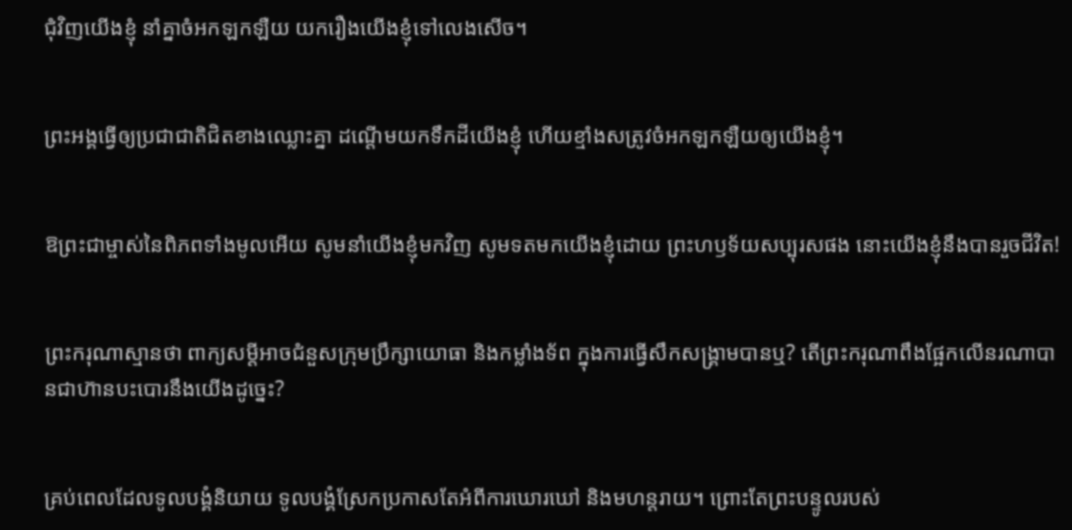ជុំ‌វិញយើងខ្ញុំ នាំគ្នាចំអកឡក‌ឡឺយ យករឿងយើងខ្ញុំទៅលេងសើច។


ព្រះអង្គធ្វើឲ្យប្រជា‌ជាតិជិតខាងឈ្លោះគ្នា ដណ្ដើមយកទឹកដីយើងខ្ញុំ ហើយខ្មាំងសត្រូវចំអកឡក‌ឡឺយឲ្យយើងខ្ញុំ។


ឱព្រះ‌ជាម្ចាស់នៃពិភពទាំងមូលអើយ សូមនាំយើងខ្ញុំមកវិញ សូមទតមកយើងខ្ញុំដោយ ព្រះ‌ហឫទ័យសប្បុរសផង នោះយើងខ្ញុំនឹងបានរួចជីវិត!


ព្រះ‌ករុណាស្មានថា ពាក្យសម្ដីអាចជំនួសក្រុមប្រឹក្សាយោធា និងកម្លាំងទ័ព ក្នុងការធ្វើសឹកសង្គ្រាមបានឬ? តើព្រះ‌ករុណាពឹងផ្អែកលើនរណាបានជាហ៊ានបះ‌បោរនឹងយើងដូច្នេះ?


គ្រប់ពេលដែលទូលបង្គំនិយាយ ទូលបង្គំស្រែកប្រកាសតែអំពីការឃោរ‌ឃៅ និងមហន្ត‌រាយ។ ព្រោះតែព្រះ‌បន្ទូលរបស់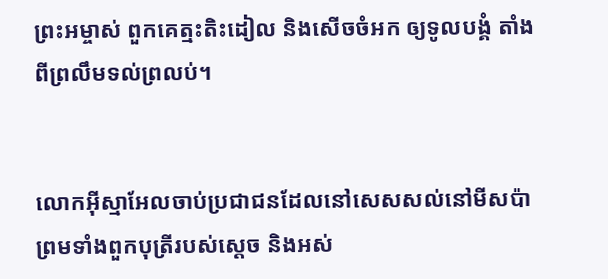ព្រះ‌អម្ចាស់ ពួកគេត្មះ‌តិះ‌ដៀល និងសើចចំអក ឲ្យទូលបង្គំ តាំងពីព្រលឹមទល់ព្រលប់។


លោកអ៊ីស្មា‌អែលចាប់ប្រជា‌ជនដែលនៅសេស‌សល់នៅមីសប៉ា ព្រមទាំងពួកបុត្រីរបស់ស្ដេច និងអស់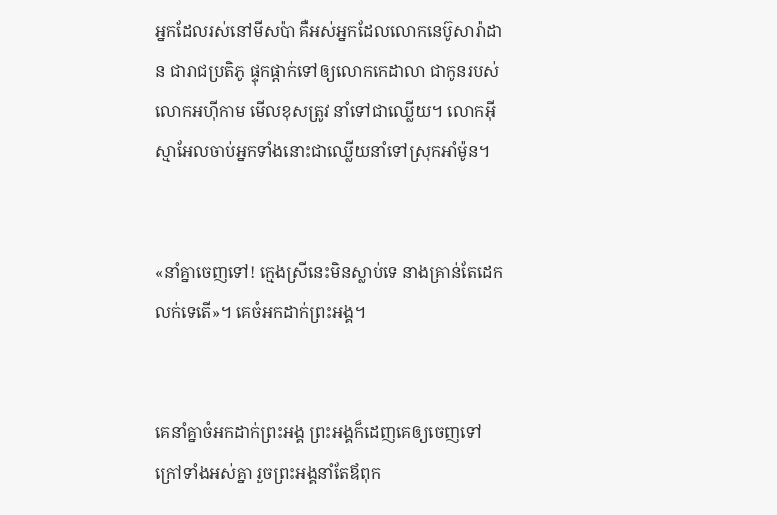អ្នកដែលរស់នៅមីសប៉ា គឺអស់អ្នកដែលលោកនេប៊ូ‌សារ៉ា‌ដាន ជារាជប្រតិភូ ផ្ទុក‌ផ្ដាក់ទៅឲ្យលោកកេដា‌លា ជាកូនរបស់លោកអហ៊ី‌កាម មើលខុសត្រូវ នាំទៅជាឈ្លើយ។ លោកអ៊ីស្មា‌អែលចាប់អ្នកទាំងនោះជាឈ្លើយនាំទៅស្រុកអាំម៉ូន។


«នាំគ្នាចេញទៅ! ក្មេងស្រីនេះមិនស្លាប់ទេ នាងគ្រាន់តែដេកលក់ទេតើ»។ គេចំអកដាក់ព្រះអង្គ។


គេនាំគ្នាចំ‌អកដាក់ព្រះអង្គ ព្រះអង្គក៏ដេញគេឲ្យចេញទៅក្រៅទាំងអស់គ្នា រួចព្រះអង្គនាំតែឪពុក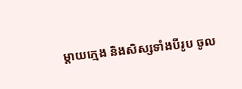ម្ដាយក្មេង និងសិស្សទាំងបីរូប ចូល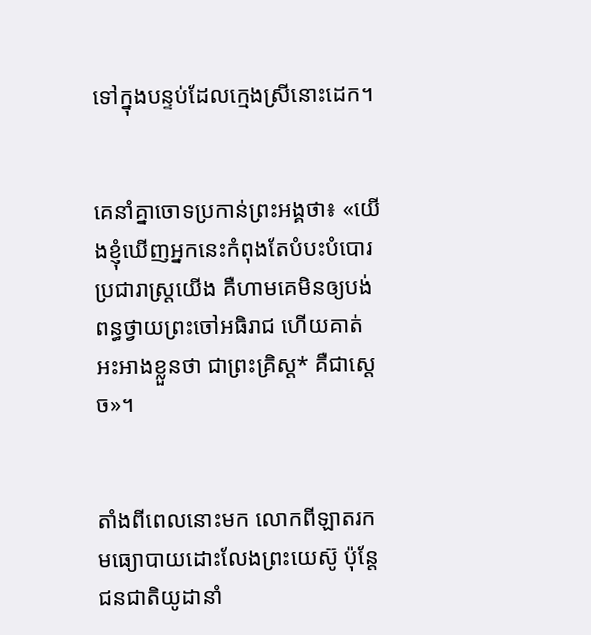ទៅក្នុងបន្ទប់ដែលក្មេងស្រីនោះដេក។


គេនាំគ្នាចោទប្រកាន់ព្រះអង្គថា៖ «យើងខ្ញុំឃើញអ្នកនេះកំពុងតែបំបះ‌បំបោរប្រជា‌រាស្ដ្រយើង គឺហាមគេមិនឲ្យបង់ពន្ធថ្វាយព្រះចៅអធិរាជ ហើយគាត់អះ‌អាងខ្លួនថា ជាព្រះ‌គ្រិស្ត* គឺជាស្ដេច»។


តាំងពីពេលនោះមក លោកពីឡាតរកមធ្យោ‌បាយដោះលែងព្រះ‌យេស៊ូ ប៉ុន្តែ ជន‌ជាតិយូដានាំ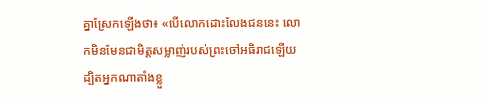គ្នាស្រែកឡើងថា៖ «បើលោកដោះលែងជននេះ លោកមិនមែនជាមិត្តសម្លាញ់របស់ព្រះចៅអធិរាជឡើយ ដ្បិតអ្នកណាតាំងខ្លួ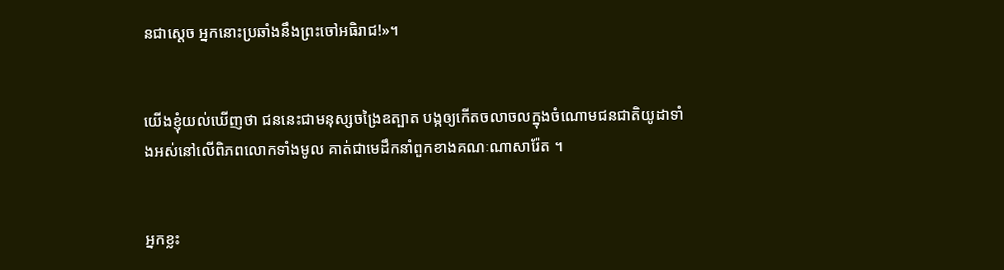នជាស្ដេច អ្នកនោះប្រឆាំងនឹងព្រះចៅអធិរាជ!»។


យើងខ្ញុំយល់ឃើញថា ជននេះជាមនុស្សចង្រៃឧត្បាត បង្កឲ្យកើតចលាចលក្នុងចំណោមជន‌ជាតិយូដាទាំងអស់នៅលើពិភពលោកទាំងមូល គាត់ជាមេដឹកនាំពួកខាងគណៈណាសា‌រ៉ែត ។


អ្នកខ្លះ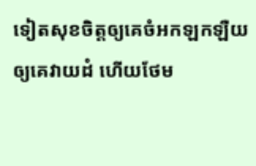ទៀតសុខចិត្តឲ្យគេចំអកឡក‌ឡឺយ ឲ្យគេវាយ‌ដំ ហើយថែម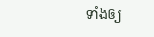ទាំងឲ្យ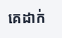គេដាក់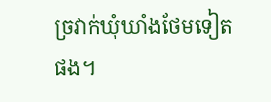ច្រវាក់ឃុំ‌ឃាំងថែមទៀតផង។